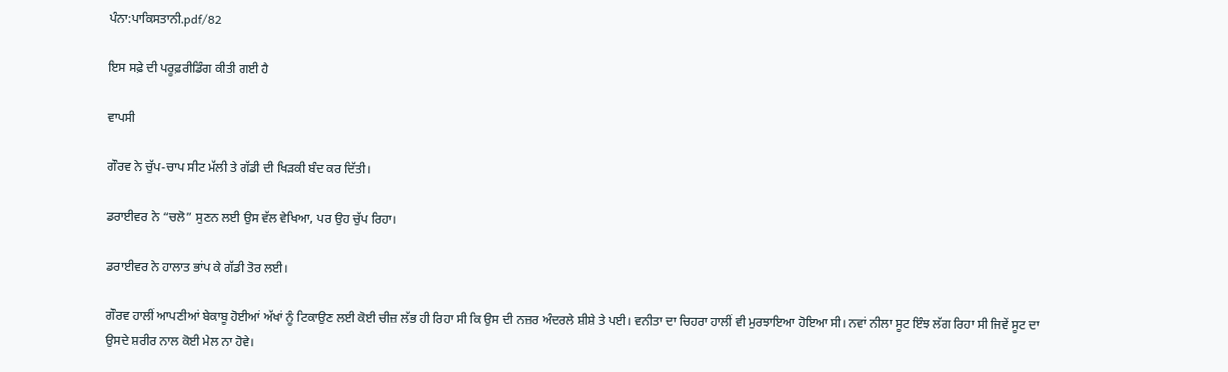ਪੰਨਾ:ਪਾਕਿਸਤਾਨੀ.pdf/82

ਇਸ ਸਫ਼ੇ ਦੀ ਪਰੂਫ਼ਰੀਡਿੰਗ ਕੀਤੀ ਗਈ ਹੈ

ਵਾਪਸੀ

ਗੌਰਵ ਨੇ ਚੁੱਪ-ਚਾਪ ਸੀਟ ਮੱਲੀ ਤੇ ਗੱਡੀ ਦੀ ਖਿੜਕੀ ਬੰਦ ਕਰ ਦਿੱਤੀ।

ਡਰਾਈਵਰ ਨੇ “ਚਲੋ” ਸੁਣਨ ਲਈ ਉਸ ਵੱਲ ਵੇਖਿਆ, ਪਰ ਉਹ ਚੁੱਪ ਰਿਹਾ।

ਡਰਾਈਵਰ ਨੇ ਹਾਲਾਤ ਭਾਂਪ ਕੇ ਗੱਡੀ ਤੋਰ ਲਈ।

ਗੌਰਵ ਹਾਲੀਂ ਆਪਣੀਆਂ ਬੇਕਾਬੂ ਹੋਈਆਂ ਅੱਖਾਂ ਨੂੰ ਟਿਕਾਉਣ ਲਈ ਕੋਈ ਚੀਜ਼ ਲੱਭ ਹੀ ਰਿਹਾ ਸੀ ਕਿ ਉਸ ਦੀ ਨਜ਼ਰ ਅੰਦਰਲੇ ਸ਼ੀਸ਼ੇ ਤੇ ਪਈ। ਵਨੀਤਾ ਦਾ ਚਿਹਰਾ ਹਾਲੀਂ ਵੀ ਮੁਰਝਾਇਆ ਹੋਇਆ ਸੀ। ਨਵਾਂ ਨੀਲਾ ਸੂਟ ਇੰਝ ਲੱਗ ਰਿਹਾ ਸੀ ਜਿਵੇਂ ਸੂਟ ਦਾ ਉਸਦੇ ਸ਼ਰੀਰ ਨਾਲ ਕੋਈ ਮੇਲ ਨਾ ਹੋਵੇ।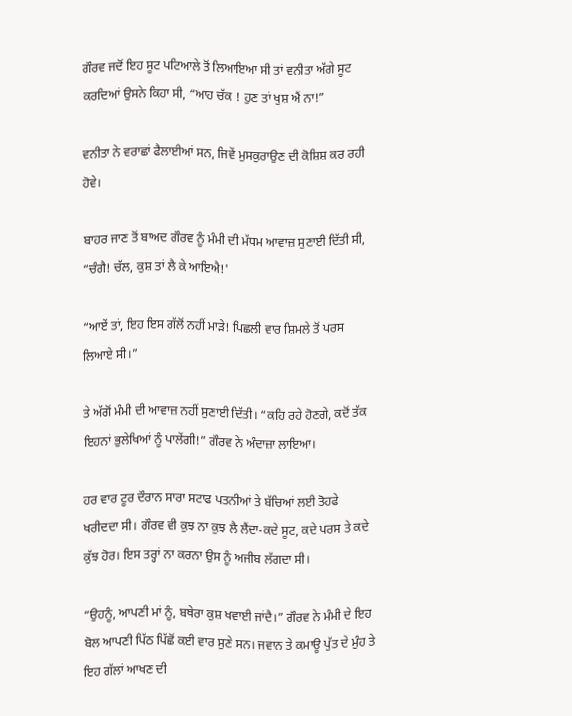ਗੌਰਵ ਜਦੋਂ ਇਹ ਸੂਟ ਪਟਿਆਲੇ ਤੋਂ ਲਿਆਇਆ ਸੀ ਤਾਂ ਵਨੀਤਾ ਅੱਗੇ ਸੂਟ ਕਰਦਿਆਂ ਉਸਨੇ ਕਿਹਾ ਸੀ, “ਆਹ ਚੱਕ ! ਹੁਣ ਤਾਂ ਖੁਸ਼ ਐਂ ਨਾ!”

ਵਨੀਤਾ ਨੇ ਵਰਾਛਾਂ ਫੈਲਾਈਆਂ ਸਨ, ਜਿਵੇਂ ਮੁਸਕੁਰਾਉਣ ਦੀ ਕੋਸ਼ਿਸ਼ ਕਰ ਰਹੀ ਹੋਵੇ।

ਬਾਹਰ ਜਾਣ ਤੋਂ ਬਾਅਦ ਗੌਰਵ ਨੂੰ ਮੰਮੀ ਦੀ ਮੱਧਮ ਆਵਾਜ਼ ਸੁਣਾਈ ਦਿੱਤੀ ਸੀ, “ਚੰਗੈ! ਚੱਲ, ਕੁਸ਼ ਤਾਂ ਲੈ ਕੇ ਆਇਐ!'

“ਆਏਂ ਤਾਂ, ਇਹ ਇਸ ਗੱਲੋਂ ਨਹੀਂ ਮਾੜੇ! ਪਿਛਲੀ ਵਾਰ ਸ਼ਿਮਲੇ ਤੋਂ ਪਰਸ ਲਿਆਏ ਸੀ।”

ਤੇ ਅੱਗੋਂ ਮੰਮੀ ਦੀ ਆਵਾਜ਼ ਨਹੀਂ ਸੁਣਾਈ ਦਿੱਤੀ। “ਕਹਿ ਰਹੇ ਹੋਣਗੇ, ਕਦੋਂ ਤੱਕ ਇਹਨਾਂ ਭੁਲੇਖਿਆਂ ਨੂੰ ਪਾਲੇਂਗੀ!” ਗੌਰਵ ਨੇ ਅੰਦਾਜ਼ਾ ਲਾਇਆ।

ਹਰ ਵਾਰ ਟੂਰ ਦੌਰਾਨ ਸਾਰਾ ਸਟਾਫ ਪਤਨੀਆਂ ਤੇ ਬੱਚਿਆਂ ਲਈ ਤੋਹਫੇ ਖਰੀਦਦਾ ਸੀ। ਗੌਰਵ ਵੀ ਕੁਝ ਨਾ ਕੁਝ ਲੈ ਲੈਂਦਾ-ਕਦੇ ਸੂਟ, ਕਦੇ ਪਰਸ ਤੇ ਕਦੇ ਕੁੱਝ ਹੋਰ। ਇਸ ਤਰ੍ਹਾਂ ਨਾ ਕਰਨਾ ਉਸ ਨੂੰ ਅਜੀਬ ਲੱਗਦਾ ਸੀ।

“ਉਹਨੂੰ, ਆਪਣੀ ਮਾਂ ਨੂੰ, ਬਥੇਰਾ ਕੁਸ਼ ਖਵਾਈ ਜਾਂਦੈ।” ਗੌਰਵ ਨੇ ਮੰਮੀ ਦੇ ਇਹ ਬੋਲ ਆਪਣੀ ਪਿੱਠ ਪਿੱਛੋਂ ਕਈ ਵਾਰ ਸੁਣੇ ਸਨ। ਜਵਾਨ ਤੇ ਕਮਾਊ ਪੁੱਤ ਦੇ ਮੁੰਹ ਤੇ ਇਹ ਗੱਲਾਂ ਆਖਣ ਦੀ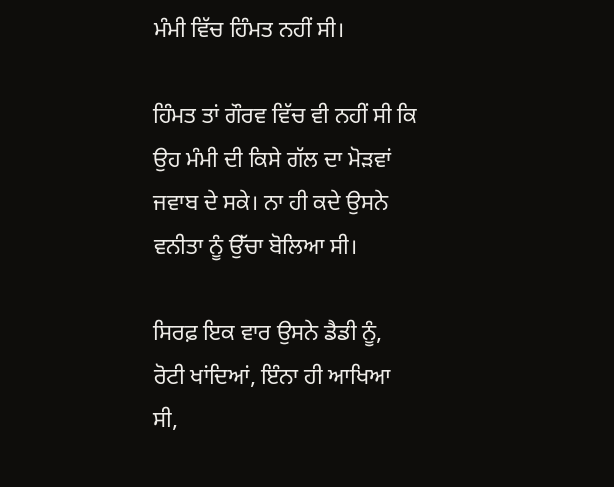ਮੰਮੀ ਵਿੱਚ ਹਿੰਮਤ ਨਹੀਂ ਸੀ।

ਹਿੰਮਤ ਤਾਂ ਗੌਰਵ ਵਿੱਚ ਵੀ ਨਹੀਂ ਸੀ ਕਿ ਉਹ ਮੰਮੀ ਦੀ ਕਿਸੇ ਗੱਲ ਦਾ ਮੋੜਵਾਂ ਜਵਾਬ ਦੇ ਸਕੇ। ਨਾ ਹੀ ਕਦੇ ਉਸਨੇ ਵਨੀਤਾ ਨੂੰ ਉੱਚਾ ਬੋਲਿਆ ਸੀ।

ਸਿਰਫ਼ ਇਕ ਵਾਰ ਉਸਨੇ ਡੈਡੀ ਨੂੰ, ਰੋਟੀ ਖਾਂਦਿਆਂ, ਇੰਨਾ ਹੀ ਆਖਿਆ ਸੀ,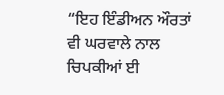“ਇਹ ਇੰਡੀਅਨ ਔਰਤਾਂ ਵੀ ਘਰਵਾਲੇ ਨਾਲ ਚਿਪਕੀਆਂ ਈ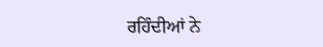ਰਹਿੰਦੀਆਂ ਨੇ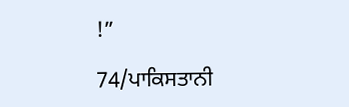!”

74/ਪਾਕਿਸਤਾਨੀ